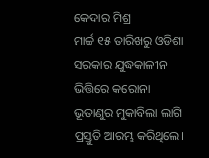କେଦାର ମିଶ୍ର
ମାର୍ଚ୍ଚ ୧୫ ତାରିଖରୁ ଓଡିଶା ସରକାର ଯୁଦ୍ଧକାଳୀନ ଭିତ୍ତିରେ କରୋନା ଭୂତାଣୁର ମୁକାବିଲା ଲାଗି ପ୍ରସ୍ତୁତି ଆରମ୍ଭ କରିଥିଲେ।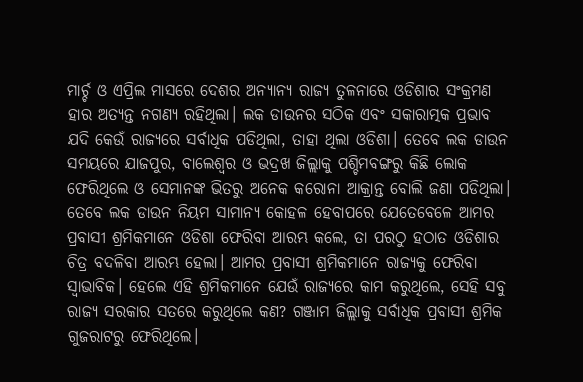ମାର୍ଚ୍ଚ ଓ ଏପ୍ରିଲ ମାସରେ ଦେଶର ଅନ୍ୟାନ୍ୟ ରାଜ୍ୟ ତୁଳନାରେ ଓଡିଶାର ସଂକ୍ରମଣ ହାର ଅତ୍ୟନ୍ତ ନଗଣ୍ୟ ରହିଥିଲା। ଲକ ଡାଉନର ସଠିକ ଏବଂ ସକାରାତ୍ମକ ପ୍ରଭାବ ଯଦି କେଉଁ ରାଜ୍ୟରେ ସର୍ବାଧିକ ପଡିଥିଲା, ତାହା ଥିଲା ଓଡିଶା। ତେବେ ଲକ ଡାଉନ ସମୟରେ ଯାଜପୁର, ବାଲେଶ୍ଵର ଓ ଭଦ୍ରଖ ଜିଲ୍ଲାକୁ ପଶ୍ଚିମବଙ୍ଗରୁ କିଛି ଲୋକ ଫେରିଥିଲେ ଓ ସେମାନଙ୍କ ଭିତରୁ ଅନେକ କରୋନା ଆକ୍ରାନ୍ତ ବୋଲି ଜଣା ପଡିଥିଲା। ତେବେ ଲକ ଡାଉନ ନିୟମ ସାମାନ୍ୟ କୋହଳ ହେବାପରେ ଯେତେବେଳେ ଆମର ପ୍ରବାସୀ ଶ୍ରମିକମାନେ ଓଡିଶା ଫେରିବା ଆରମ୍ଭ କଲେ, ତା ପରଠୁ ହଠାତ ଓଡିଶାର ଚିତ୍ର ବଦଳିବା ଆରମ୍ଭ ହେଲା। ଆମର ପ୍ରବାସୀ ଶ୍ରମିକମାନେ ରାଜ୍ୟକୁ ଫେରିବା ସ୍ଵାଭାବିକ। ହେଲେ ଏହି ଶ୍ରମିକମାନେ ଯେଉଁ ରାଜ୍ୟରେ କାମ କରୁଥିଲେ, ସେହି ସବୁ ରାଜ୍ୟ ସରକାର ସତରେ କରୁଥିଲେ କଣ? ଗଞ୍ଜାମ ଜିଲ୍ଲାକୁ ସର୍ବାଧିକ ପ୍ରବାସୀ ଶ୍ରମିକ ଗୁଜରାଟରୁ ଫେରିଥିଲେ।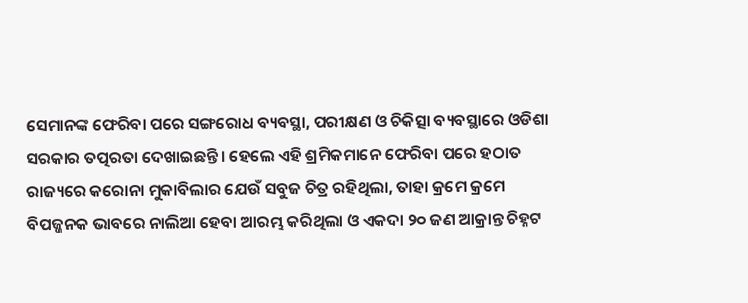ସେମାନଙ୍କ ଫେରିବା ପରେ ସଙ୍ଗରୋଧ ବ୍ୟବସ୍ଥା, ପରୀକ୍ଷଣ ଓ ଚିକିତ୍ସା ବ୍ୟବସ୍ଥାରେ ଓଡିଶା ସରକାର ତତ୍ପରତା ଦେଖାଇଛନ୍ତି। ହେଲେ ଏହି ଶ୍ରମିକମାନେ ଫେରିବା ପରେ ହଠାତ ରାଜ୍ୟରେ କରୋନା ମୁକାବିଲାର ଯେଉଁ ସବୁଜ ଚିତ୍ର ରହିଥିଲା, ତାହା କ୍ରମେ କ୍ରମେ ବିପଜ୍ଜନକ ଭାବରେ ନାଲିଆ ହେବା ଆରମ୍ଭ କରିଥିଲା ଓ ଏକଦା ୨୦ ଜଣ ଆକ୍ରାନ୍ତ ଚିହ୍ନଟ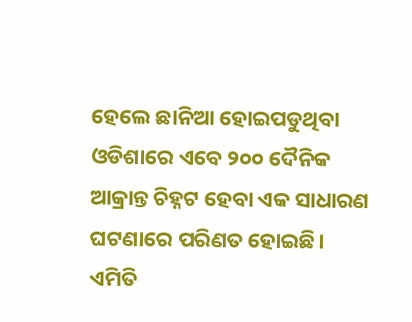ହେଲେ ଛାନିଆ ହୋଇପଡୁଥିବା ଓଡିଶାରେ ଏବେ ୨୦୦ ଦୈନିକ ଆକ୍ରାନ୍ତ ଚିହ୍ନଟ ହେବା ଏକ ସାଧାରଣ ଘଟଣାରେ ପରିଣତ ହୋଇଛି।
ଏମିତି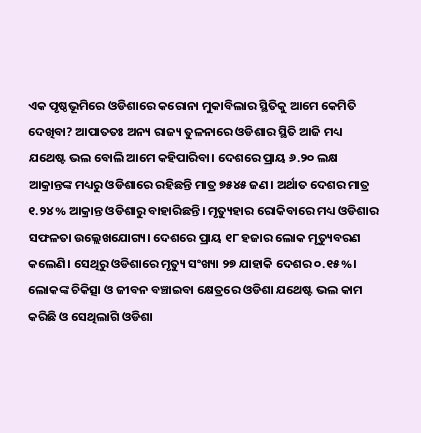ଏକ ପୃଷ୍ଠଭୂମିରେ ଓଡିଶାରେ କରୋନା ମୁକାବିଲାର ସ୍ଥିତିକୁ ଆମେ କେମିତି ଦେଖିବା? ଆପାତତଃ ଅନ୍ୟ ରାଜ୍ୟ ତୁଳନାରେ ଓଡିଶାର ସ୍ଥିତି ଆଜି ମଧ୍ୟ ଯଥେଷ୍ଟ ଭଲ ବୋଲି ଆମେ କହିପାରିବା। ଦେଶରେ ପ୍ରାୟ ୬.୨୦ ଲକ୍ଷ ଆକ୍ରାନ୍ତଙ୍କ ମଧ୍ୟରୁ ଓଡିଶାରେ ରହିଛନ୍ତି ମାତ୍ର ୭୫୪୫ ଜଣ। ଅର୍ଥାତ ଦେଶର ମାତ୍ର ୧.୨୪% ଆକ୍ରାନ୍ତ ଓଡିଶାରୁ ବାହାରିଛନ୍ତି। ମୃତ୍ୟୁହାର ରୋକିବାରେ ମଧ୍ୟ ଓଡିଶାର ସଫଳତା ଉଲ୍ଲେଖଯୋଗ୍ୟ। ଦେଶରେ ପ୍ରାୟ ୧୮ ହଜାର ଲୋକ ମୃତ୍ୟୁବରଣ କଲେଣି। ସେଥିରୁ ଓଡିଶାରେ ମୃତ୍ୟୁ ସଂଖ୍ୟା ୨୭ ଯାହାକି ଦେଶର ୦.୧୫%। ଲୋକଙ୍କ ଚିକିତ୍ସା ଓ ଜୀବନ ବଞ୍ଚାଇବା କ୍ଷେତ୍ରରେ ଓଡିଶା ଯଥେଷ୍ଟ ଭଲ କାମ କରିଛି ଓ ସେଥିଲାଗି ଓଡିଶା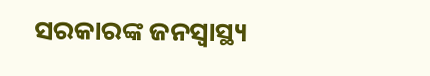ସରକାରଙ୍କ ଜନସ୍ୱାସ୍ଥ୍ୟ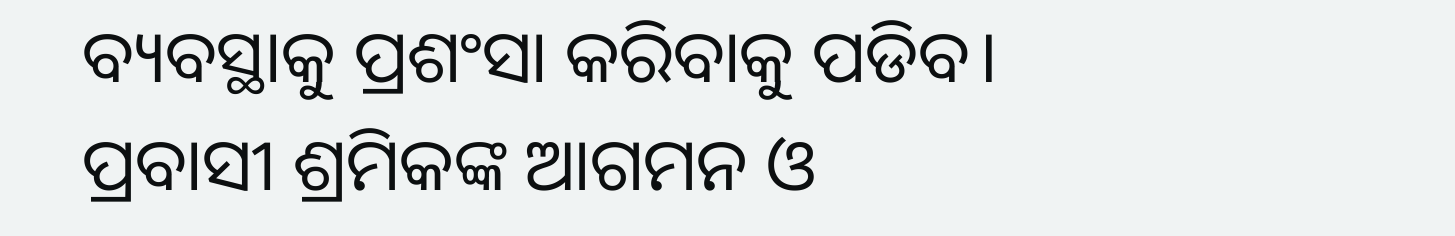ବ୍ୟବସ୍ଥାକୁ ପ୍ରଶଂସା କରିବାକୁ ପଡିବ।
ପ୍ରବାସୀ ଶ୍ରମିକଙ୍କ ଆଗମନ ଓ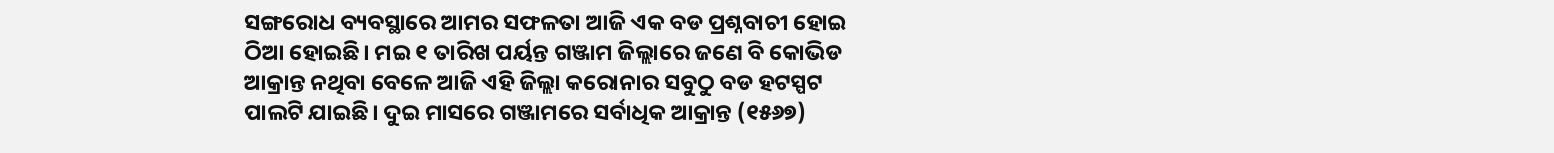ସଙ୍ଗରୋଧ ବ୍ୟବସ୍ଥାରେ ଆମର ସଫଳତା ଆଜି ଏକ ବଡ ପ୍ରଶ୍ନବାଚୀ ହୋଇ ଠିଆ ହୋଇଛି। ମଇ ୧ ତାରିଖ ପର୍ୟନ୍ତ ଗଞ୍ଜାମ ଜିଲ୍ଲାରେ ଜଣେ ବି କୋଭିଡ ଆକ୍ରାନ୍ତ ନଥିବା ବେଳେ ଆଜି ଏହି ଜିଲ୍ଲା କରୋନାର ସବୁଠୁ ବଡ ହଟସ୍ପଟ ପାଲଟି ଯାଇଛି। ଦୁଇ ମାସରେ ଗଞ୍ଜାମରେ ସର୍ବାଧିକ ଆକ୍ରାନ୍ତ (୧୫୬୭)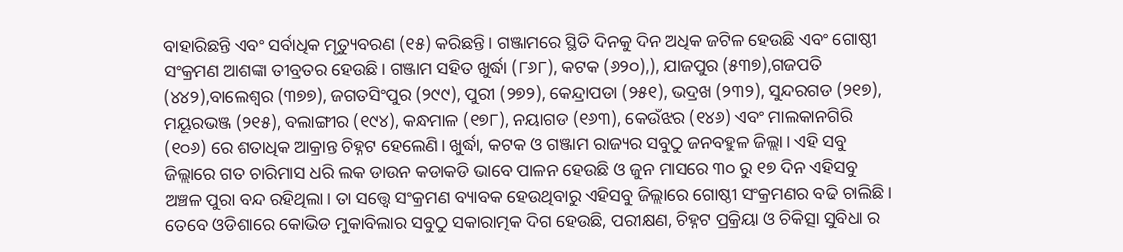ବାହାରିଛନ୍ତି ଏବଂ ସର୍ବାଧିକ ମୃତ୍ୟୁବରଣ (୧୫) କରିଛନ୍ତି। ଗଞ୍ଜାମରେ ସ୍ଥିତି ଦିନକୁ ଦିନ ଅଧିକ ଜଟିଳ ହେଉଛି ଏବଂ ଗୋଷ୍ଠୀ ସଂକ୍ରମଣ ଆଶଙ୍କା ତୀବ୍ରତର ହେଉଛି। ଗଞ୍ଜାମ ସହିତ ଖୁର୍ଦ୍ଧା (୮୬୮), କଟକ (୬୨୦),), ଯାଜପୁର (୫୩୭),ଗଜପତି (୪୪୨),ବାଲେଶ୍ଵର (୩୭୭), ଜଗତସିଂପୁର (୨୯୯), ପୁରୀ (୨୭୨), କେନ୍ଦ୍ରାପଡା (୨୫୧), ଭଦ୍ରଖ (୨୩୨), ସୁନ୍ଦରଗଡ (୨୧୭), ମୟୂରଭଞ୍ଜ (୨୧୫), ବଲାଙ୍ଗୀର (୧୯୪), କନ୍ଧମାଳ (୧୭୮), ନୟାଗଡ (୧୬୩), କେଉଁଝର (୧୪୬) ଏବଂ ମାଲକାନଗିରି (୧୦୬) ରେ ଶତାଧିକ ଆକ୍ରାନ୍ତ ଚିହ୍ନଟ ହେଲେଣି। ଖୁର୍ଦ୍ଧା, କଟକ ଓ ଗଞ୍ଜାମ ରାଜ୍ୟର ସବୁଠୁ ଜନବହୁଳ ଜିଲ୍ଲା। ଏହି ସବୁ ଜିଲ୍ଲାରେ ଗତ ଚାରିମାସ ଧରି ଲକ ଡାଉନ କଡାକଡି ଭାବେ ପାଳନ ହେଉଛି ଓ ଜୁନ ମାସରେ ୩୦ ରୁ ୧୭ ଦିନ ଏହିସବୁ ଅଞ୍ଚଳ ପୁରା ବନ୍ଦ ରହିଥିଲା। ତା ସତ୍ତ୍ୱେ ସଂକ୍ରମଣ ବ୍ୟାବକ ହେଉଥିବାରୁ ଏହିସବୁ ଜିଲ୍ଲାରେ ଗୋଷ୍ଠୀ ସଂକ୍ରମଣର ବଢି ଚାଲିଛି।
ତେବେ ଓଡିଶାରେ କୋଭିଡ ମୁକାବିଲାର ସବୁଠୁ ସକାରାତ୍ମକ ଦିଗ ହେଉଛି, ପରୀକ୍ଷଣ, ଚିହ୍ନଟ ପ୍ରକ୍ରିୟା ଓ ଚିକିତ୍ସା ସୁବିଧା ର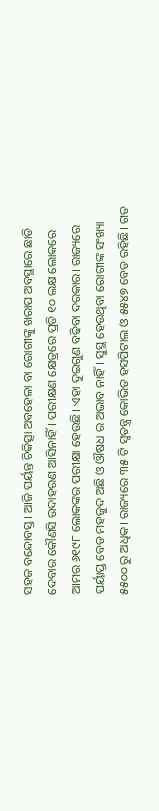ସହଜ ବନ୍ଦୋବସ୍ତ। ଆଜି ପର୍ୟନ୍ତ ଚିକିତ୍ସା ଅବହେଳା ବା ରୋଗୀଙ୍କୁ ଖରାପ ଅବସ୍ଥାରେ ଛାଡି ଦେବାର କୌଣସି ଉଦାହରଣ ଆସିନାହିଁ। ପରୀକ୍ଷଣ କ୍ଷେତ୍ରରେ ପ୍ରତି ୧୦ ଲକ୍ଷ ଲୋକରେ ଆମର ୬୧୯୮ ଲୋକଙ୍କର ପରୀକ୍ଷା ହେଉଛି। ଏହା ଦୁଇଗୁଣ ବଢିବା ଦରକାର। ରାଜ୍ୟରେ ପର୍ୟାପ୍ତ ବେଡ ମହଜୁଦ ଅଛି ଓ ଔଷଧ ର ଅଭାବ ନାହିଁ। ସୁସ୍ଥ ହେଉଥିବା ରୋଗୀଙ୍କ ସଂଖ୍ୟା ୫୫୦୦ ରୁ ଅଧିକ। ରାଜ୍ୟରେ ୩୫ ଟି ସ୍ଵତନ୍ତ୍ର କୋଭିଡ ହସପିଟାଲ ଓ ୫୫୪୭ ବେଡ ରହିଛି। ଗତ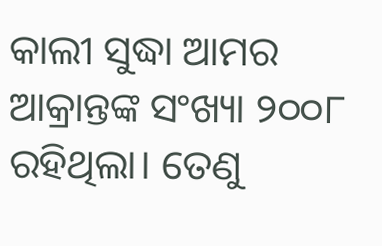କାଲୀ ସୁଦ୍ଧା ଆମର ଆକ୍ରାନ୍ତଙ୍କ ସଂଖ୍ୟା ୨୦୦୮ ରହିଥିଲା। ତେଣୁ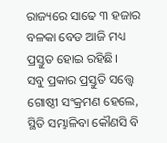ରାଜ୍ୟରେ ସାଢେ ୩ ହଜାର ବଳକା ବେଡ ଆଜି ମଧ୍ୟ ପ୍ରସ୍ତୁତ ହୋଇ ରହିଛି।
ସବୁ ପ୍ରକାର ପ୍ରସ୍ତୁତି ସତ୍ତ୍ୱେ ଗୋଷ୍ଠୀ ସଂକ୍ରମଣ ହେଲେ, ସ୍ଥିତି ସମ୍ଭାଳିବା କୌଣସି ବି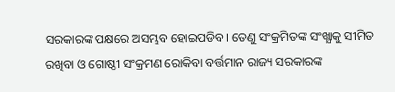ସରକାରଙ୍କ ପକ୍ଷରେ ଅସମ୍ଭବ ହୋଇପଡିବ। ତେଣୁ ସଂକ୍ରମିତଙ୍କ ସଂଖ୍ଯାକୁ ସୀମିତ ରଖିବା ଓ ଗୋଷ୍ଠୀ ସଂକ୍ରମଣ ରୋକିବା ବର୍ତ୍ତମାନ ରାଜ୍ୟ ସରକାରଙ୍କ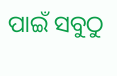ପାଇଁ ସବୁଠୁ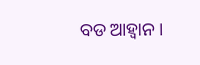ବଡ ଆହ୍ଵାନ।